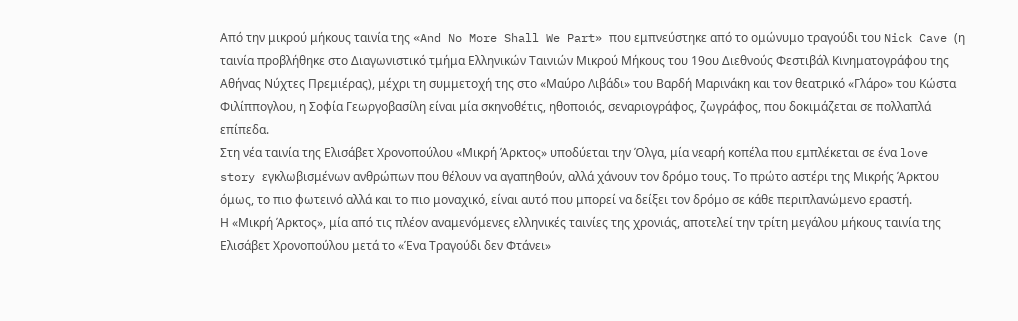Από την μικρού μήκους ταινία της «And No More Shall We Part» που εμπνεύστηκε από το ομώνυμο τραγούδι του Nick Cave (η ταινία προβλήθηκε στο Διαγωνιστικό τμήμα Ελληνικών Ταινιών Μικρού Μήκους του 19ου Διεθνούς Φεστιβάλ Κινηματογράφου της Αθήνας Νύχτες Πρεμιέρας), μέχρι τη συμμετοχή της στο «Μαύρο Λιβάδι» του Βαρδή Μαρινάκη και τον θεατρικό «Γλάρο» του Κώστα Φιλίππογλου, η Σοφία Γεωργοβασίλη είναι μία σκηνοθέτις, ηθοποιός, σεναριογράφος, ζωγράφος, που δοκιμάζεται σε πολλαπλά επίπεδα.
Στη νέα ταινία της Ελισάβετ Χρονοπούλου «Μικρή Άρκτος» υποδύεται την Όλγα, μία νεαρή κοπέλα που εμπλέκεται σε ένα love story εγκλωβισμένων ανθρώπων που θέλουν να αγαπηθούν, αλλά χάνουν τον δρόμο τους. Το πρώτο αστέρι της Μικρής Άρκτου όμως, το πιο φωτεινό αλλά και το πιο μοναχικό, είναι αυτό που μπορεί να δείξει τον δρόμο σε κάθε περιπλανώμενο εραστή.
Η «Μικρή Άρκτος», μία από τις πλέον αναμενόμενες ελληνικές ταινίες της χρονιάς, αποτελεί την τρίτη μεγάλου μήκους ταινία της Ελισάβετ Χρονοπούλου μετά το «Ένα Τραγούδι δεν Φτάνει»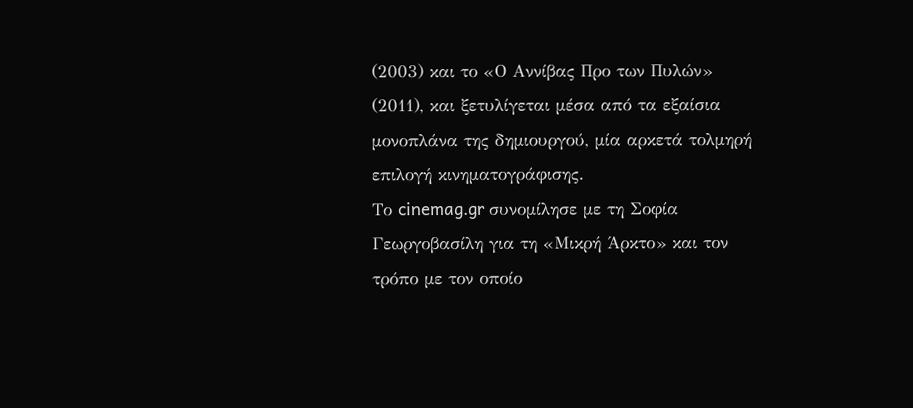(2003) και το «Ο Αννίβας Προ των Πυλών» (2011), και ξετυλίγεται μέσα από τα εξαίσια μονοπλάνα της δημιουργού, μία αρκετά τολμηρή επιλογή κινηματογράφισης.
Το cinemag.gr συνομίλησε με τη Σοφία Γεωργοβασίλη για τη «Μικρή Άρκτο» και τον τρόπο με τον οποίο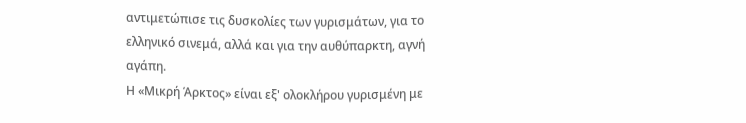αντιμετώπισε τις δυσκολίες των γυρισμάτων, για το ελληνικό σινεμά, αλλά και για την αυθύπαρκτη, αγνή αγάπη.
Η «Μικρή Άρκτος» είναι εξ' ολοκλήρου γυρισμένη με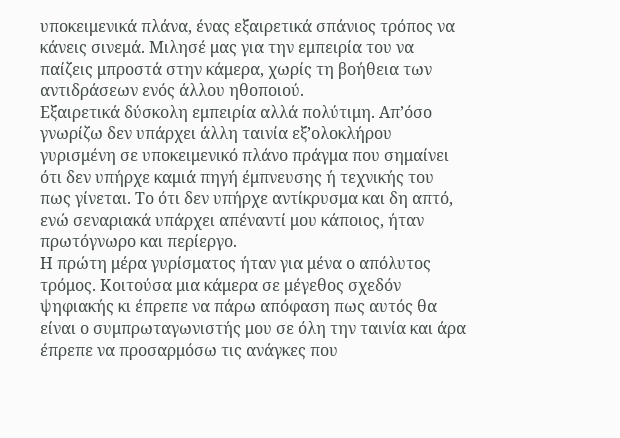υποκειμενικά πλάνα, ένας εξαιρετικά σπάνιος τρόπος να κάνεις σινεμά. Μιλησέ μας για την εμπειρία του να παίζεις μπροστά στην κάμερα, χωρίς τη βοήθεια των αντιδράσεων ενός άλλου ηθοποιού.
Εξαιρετικά δύσκολη εμπειρία αλλά πολύτιμη. Απ’όσο γνωρίζω δεν υπάρχει άλλη ταινία εξ’ολοκλήρου γυρισμένη σε υποκειμενικό πλάνο πράγμα που σημαίνει ότι δεν υπήρχε καμιά πηγή έμπνευσης ή τεχνικής του πως γίνεται. Το ότι δεν υπήρχε αντίκρυσμα και δη απτό, ενώ σεναριακά υπάρχει απέναντί μου κάποιος, ήταν πρωτόγνωρο και περίεργο.
Η πρώτη μέρα γυρίσματος ήταν για μένα ο απόλυτος τρόμος. Κοιτούσα μια κάμερα σε μέγεθος σχεδόν ψηφιακής κι έπρεπε να πάρω απόφαση πως αυτός θα είναι ο συμπρωταγωνιστής μου σε όλη την ταινία και άρα έπρεπε να προσαρμόσω τις ανάγκες που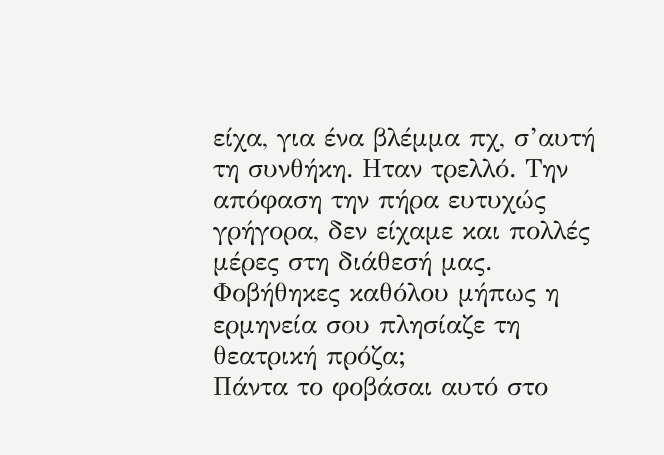είχα, για ένα βλέμμα πχ, σ’αυτή τη συνθήκη. Ηταν τρελλό. Την απόφαση την πήρα ευτυχώς γρήγορα, δεν είχαμε και πολλές μέρες στη διάθεσή μας.
Φοβήθηκες καθόλου μήπως η ερμηνεία σου πλησίαζε τη θεατρική πρόζα;
Πάντα το φοβάσαι αυτό στο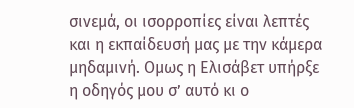σινεμά, οι ισορροπίες είναι λεπτές και η εκπαίδευσή μας με την κάμερα μηδαμινή. Ομως η Ελισάβετ υπήρξε η οδηγός μου σ’ αυτό κι ο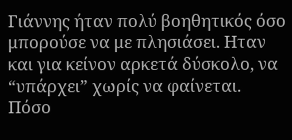Γιάννης ήταν πολύ βοηθητικός όσο μπορούσε να με πλησιάσει. Ηταν και για κείνον αρκετά δύσκολο, να “υπάρχει” χωρίς να φαίνεται.
Πόσο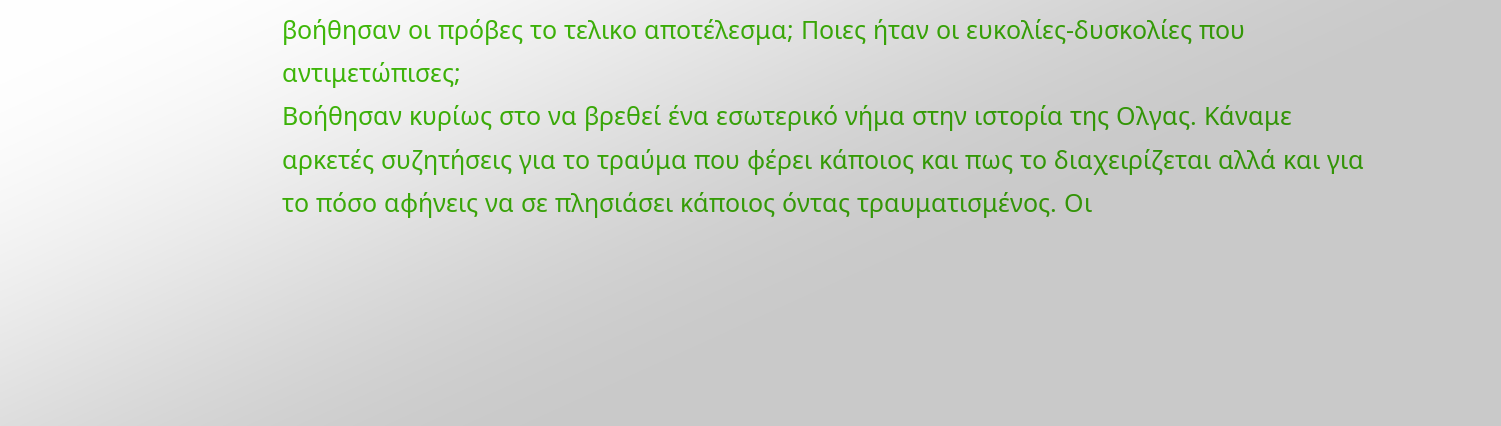βοήθησαν οι πρόβες το τελικο αποτέλεσμα; Ποιες ήταν οι ευκολίες-δυσκολίες που αντιμετώπισες;
Βοήθησαν κυρίως στο να βρεθεί ένα εσωτερικό νήμα στην ιστορία της Ολγας. Κάναμε αρκετές συζητήσεις για το τραύμα που φέρει κάποιος και πως το διαχειρίζεται αλλά και για το πόσο αφήνεις να σε πλησιάσει κάποιος όντας τραυματισμένος. Οι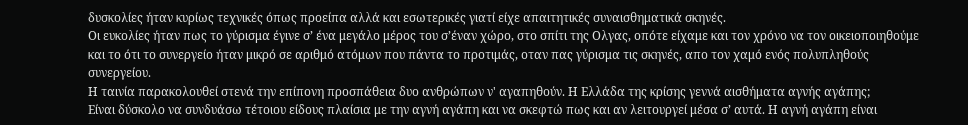δυσκολίες ήταν κυρίως τεχνικές όπως προείπα αλλά και εσωτερικές γιατί είχε απαιτητικές συναισθηματικά σκηνές.
Οι ευκολίες ήταν πως το γύρισμα έγινε σ’ ένα μεγάλο μέρος του σ’έναν χώρο, στο σπίτι της Ολγας, οπότε είχαμε και τον χρόνο να τον οικειοποιηθούμε και το ότι το συνεργείο ήταν μικρό σε αριθμό ατόμων που πάντα το προτιμάς, οταν πας γύρισμα τις σκηνές, απο τον χαμό ενός πολυπληθούς συνεργείου.
Η ταινία παρακολουθεί στενά την επίπονη προσπάθεια δυο ανθρώπων ν' αγαπηθούν. Η Ελλάδα της κρίσης γεννά αισθήματα αγνής αγάπης;
Είναι δύσκολο να συνδυάσω τέτοιου είδους πλαίσια με την αγνή αγάπη και να σκεφτώ πως και αν λειτουργεί μέσα σ’ αυτά. Η αγνή αγάπη είναι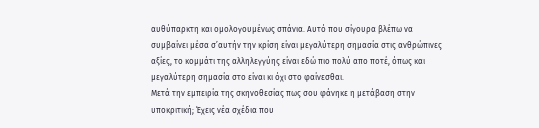αυθύπαρκτη και ομολογουμένως σπάνια. Αυτό που σίγουρα βλέπω να συμβαίνει μέσα σ’αυτήν την κρίση είναι μεγαλύτερη σημασία στις ανθρώπινες αξίες, το κομμάτι της αλληλεγγύης είναι εδώ πιο πολύ απο ποτέ, όπως και μεγαλύτερη σημασία στο είναι κι όχι στο φαίνεσθαι.
Μετά την εμπειρία της σκηνοθεσίας πως σου φάνηκε η μετάβαση στην υποκριτική; Έχεις νέα σχέδια που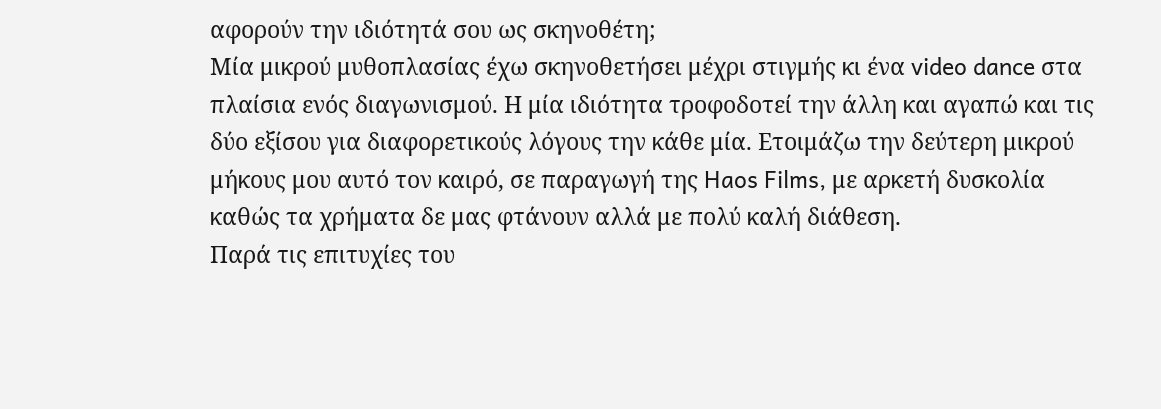αφορούν την ιδιότητά σου ως σκηνοθέτη;
Μία μικρού μυθοπλασίας έχω σκηνοθετήσει μέχρι στιγμής κι ένα video dance στα πλαίσια ενός διαγωνισμού. Η μία ιδιότητα τροφοδοτεί την άλλη και αγαπώ και τις δύο εξίσου για διαφορετικούς λόγους την κάθε μία. Ετοιμάζω την δεύτερη μικρού μήκους μου αυτό τον καιρό, σε παραγωγή της Haos Films, με αρκετή δυσκολία καθώς τα χρήματα δε μας φτάνουν αλλά με πολύ καλή διάθεση.
Παρά τις επιτυχίες του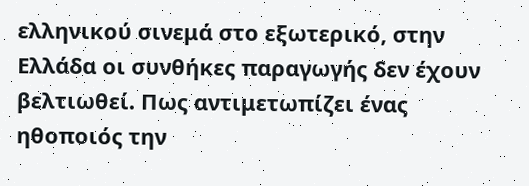ελληνικού σινεμά στο εξωτερικό, στην Ελλάδα οι συνθήκες παραγωγής δεν έχουν βελτιωθεί. Πως αντιμετωπίζει ένας ηθοποιός την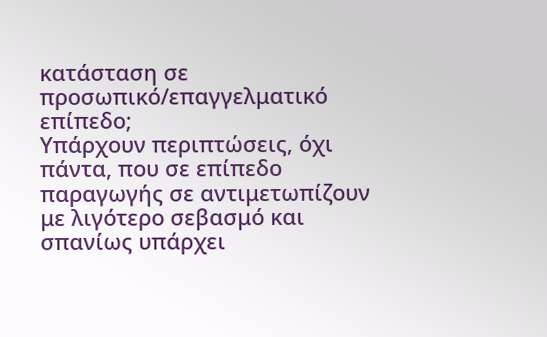κατάσταση σε προσωπικό/επαγγελματικό επίπεδο;
Υπάρχουν περιπτώσεις, όχι πάντα, που σε επίπεδο παραγωγής σε αντιμετωπίζουν με λιγότερο σεβασμό και σπανίως υπάρχει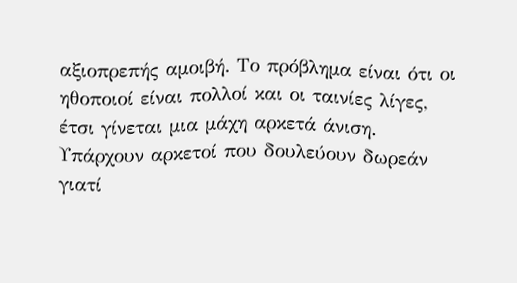αξιοπρεπής αμοιβή. Το πρόβλημα είναι ότι οι ηθοποιοί είναι πολλοί και οι ταινίες λίγες, έτσι γίνεται μια μάχη αρκετά άνιση. Υπάρχουν αρκετοί που δουλεύουν δωρεάν γιατί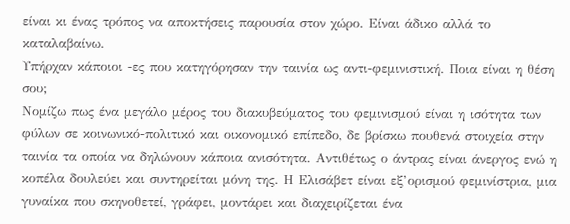είναι κι ένας τρόπος να αποκτήσεις παρουσία στον χώρο. Είναι άδικο αλλά το καταλαβαίνω.
Υπήρχαν κάποιοι -ες που κατηγόρησαν την ταινία ως αντι-φεμινιστική. Ποια είναι η θέση σου;
Νομίζω πως ένα μεγάλο μέρος του διακυβεύματος του φεμινισμού είναι η ισότητα των φύλων σε κοινωνικό-πολιτικό και οικονομικό επίπεδο, δε βρίσκω πουθενά στοιχεία στην ταινία τα οποία να δηλώνουν κάποια ανισότητα. Αντιθέτως ο άντρας είναι άνεργος ενώ η κοπέλα δουλεύει και συντηρείται μόνη της. Η Ελισάβετ είναι εξ’ορισμού φεμινίστρια, μια γυναίκα που σκηνοθετεί, γράφει, μοντάρει και διαχειρίζεται ένα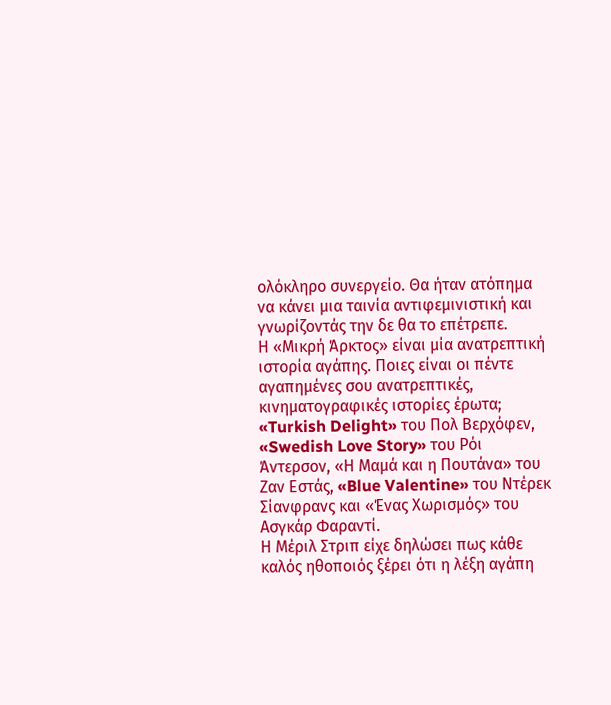ολόκληρο συνεργείο. Θα ήταν ατόπημα να κάνει μια ταινία αντιφεμινιστική και γνωρίζοντάς την δε θα το επέτρεπε.
Η «Μικρή Άρκτος» είναι μία ανατρεπτική ιστορία αγάπης. Ποιες είναι οι πέντε αγαπημένες σου ανατρεπτικές, κινηματογραφικές ιστορίες έρωτα;
«Turkish Delight» του Πολ Βερχόφεν, «Swedish Love Story» του Ρόι Άντερσον, «Η Μαμά και η Πουτάνα» του Ζαν Εστάς, «Blue Valentine» του Ντέρεκ Σίανφρανς και «Ένας Χωρισμός» του Ασγκάρ Φαραντί.
Η Μέριλ Στριπ είχε δηλώσει πως κάθε καλός ηθοποιός ξέρει ότι η λέξη αγάπη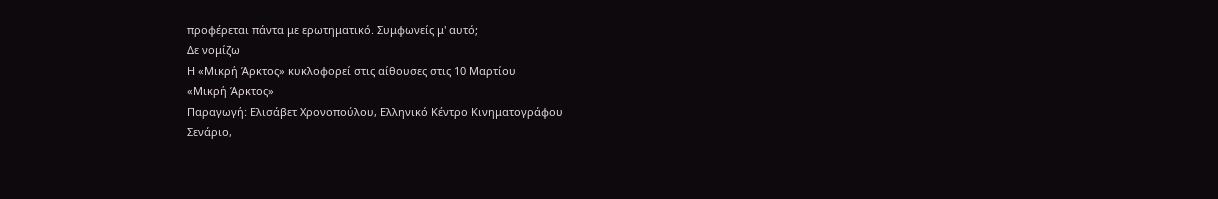προφέρεται πάντα με ερωτηματικό. Συμφωνείς μ' αυτό;
Δε νομίζω
Η «Μικρή Άρκτος» κυκλοφορεί στις αίθουσες στις 10 Μαρτίου
«Μικρή Άρκτος»
Παραγωγή: Ελισάβετ Χρονοπούλου, Ελληνικό Κέντρο Κινηματογράφου
Σενάριο,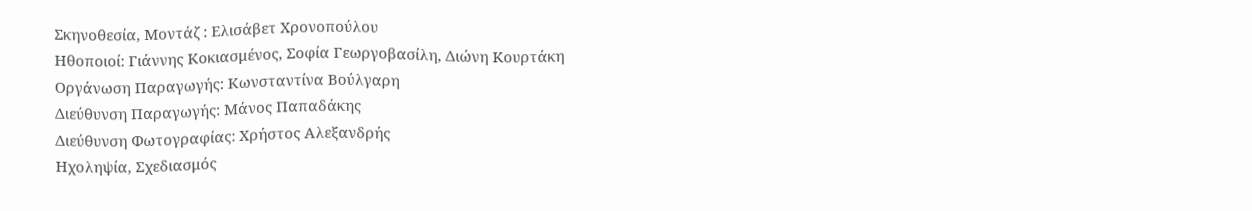Σκηνοθεσία, Μοντάζ : Ελισάβετ Χρονοπούλου
Ηθοποιοί: Γιάννης Κοκιασμένος, Σοφία Γεωργοβασίλη, Διώνη Κουρτάκη
Οργάνωση Παραγωγής: Κωνσταντίνα Βούλγαρη
Διεύθυνση Παραγωγής: Μάνος Παπαδάκης
Διεύθυνση Φωτογραφίας: Χρήστος Αλεξανδρής
Ηχοληψία, Σχεδιασμός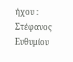ήχου : Στέφανος Ευθυμίου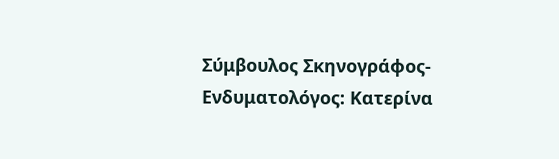Σύμβουλος Σκηνογράφος-Ενδυματολόγος: Κατερίνα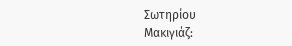Σωτηρίου
Μακιγιάζ: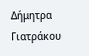Δήμητρα Γιατράκου